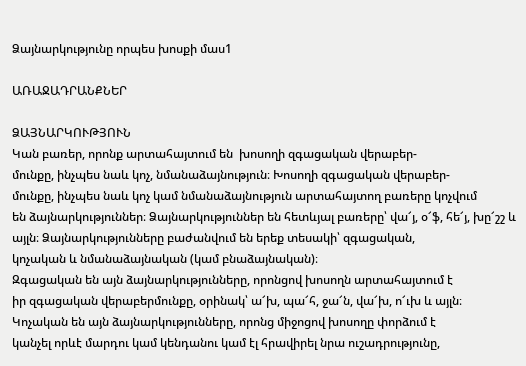Ձայնարկությունը որպես խոսքի մաս1

ԱՌԱՋԱԴՐԱՆՔՆԵՐ

ՁԱՅՆԱՐԿՈՒԹՅՈՒՆ
Կան բառեր, որոնք արտահայտում են  խոսողի զգացական վերաբեր-
մունքը, ինչպես նաև կոչ, նմանաձայնություն։ Խոսողի զգացական վերաբեր-
մունքը, ինչպես նաև կոչ կամ նմանաձայնություն արտահայտող բառերը կոչվում
են ձայնարկություններ։ Ձայնարկություններ են հետևյալ բառերը՝ վա՜յ, օ՜ֆ, հե՜յ, խը՜շշ և այլն։ Ձայնարկությունները բաժանվում են երեք տեսակի՝ զգացական,
կոչական և նմանաձայնական (կամ բնաձայնական)։
Զգացական են այն ձայնարկությունները, որոնցով խոսողն արտահայտում է
իր զգացական վերաբերմունքը, օրինակ՝ ա՜խ, պա՜հ, ջա՜ն, վա՜խ, ո՜ւխ և այլն։
Կոչական են այն ձայնարկությունները, որոնց միջոցով խոսողը փորձում է
կանչել որևէ մարդու կամ կենդանու կամ էլ հրավիրել նրա ուշադրությունը,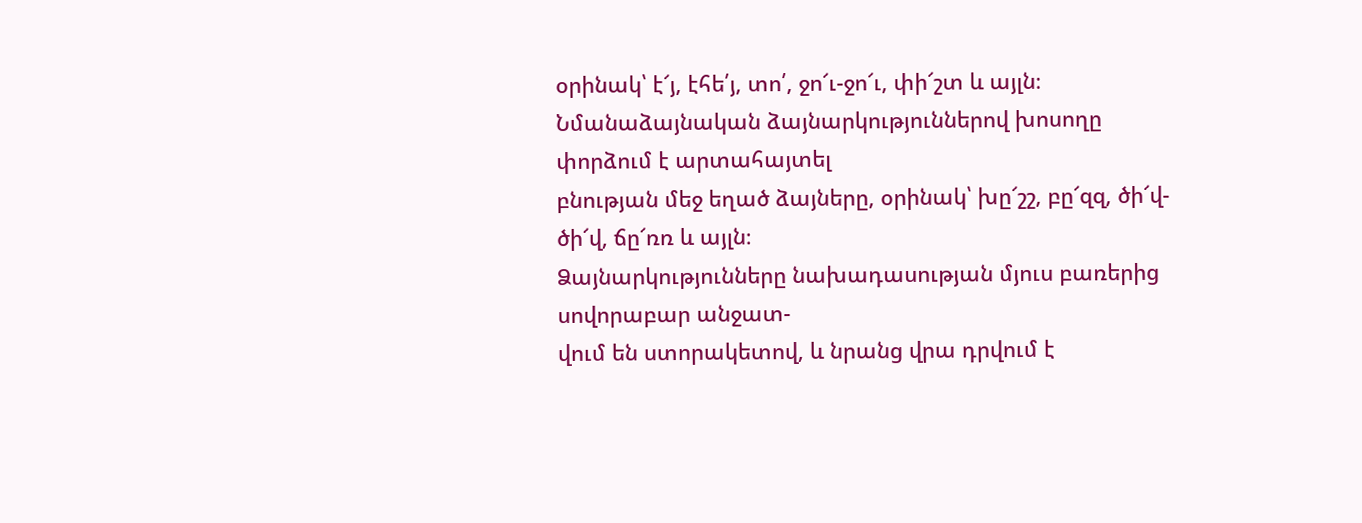օրինակ՝ է՜յ, էհե՛յ, տո՛, ջո՜ւ-ջո՜ւ, փի՜շտ և այլն։
Նմանաձայնական ձայնարկություններով խոսողը փորձում է արտահայտել
բնության մեջ եղած ձայները, օրինակ՝ խը՜շշ, բը՜զզ, ծի՜վ-ծի՜վ, ճը՜ռռ և այլն։
Ձայնարկությունները նախադասության մյուս բառերից սովորաբար անջատ-
վում են ստորակետով, և նրանց վրա դրվում է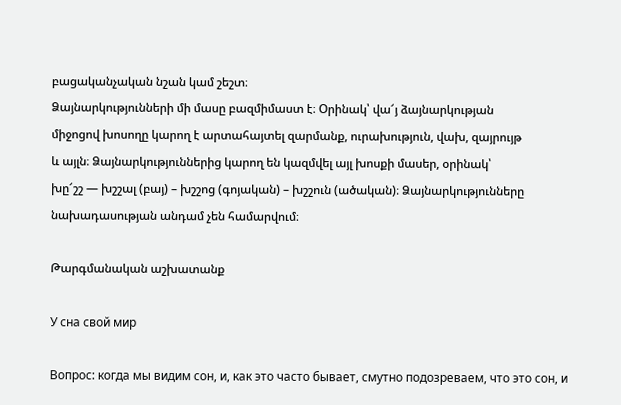բացականչական նշան կամ շեշտ։
Ձայնարկությունների մի մասը բազմիմաստ է։ Օրինակ՝ վա՜յ ձայնարկության
միջոցով խոսողը կարող է արտահայտել զարմանք, ուրախություն, վախ, զայրույթ
և այլն։ Ձայնարկություններից կարող են կազմվել այլ խոսքի մասեր, օրինակ՝
խը՜շշ — խշշալ (բայ) – խշշոց (գոյական) – խշշուն (ածական)։ Ձայնարկությունները
նախադասության անդամ չեն համարվում։

Թարգմանական աշխատանք

У сна свой мир

Вопрос: когда мы видим сон, и, как это часто бывает, смутно подозреваем, что это сон, и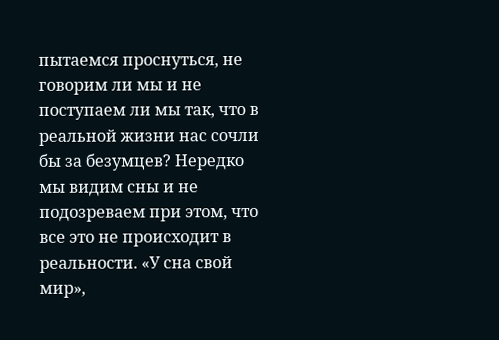пытаемся проснуться, не говорим ли мы и не поступаем ли мы так, что в реальной жизни нас сочли бы за безумцев? Нередко мы видим сны и не подозреваем при этом, что все это не происходит в реальности. «У сна свой мир»,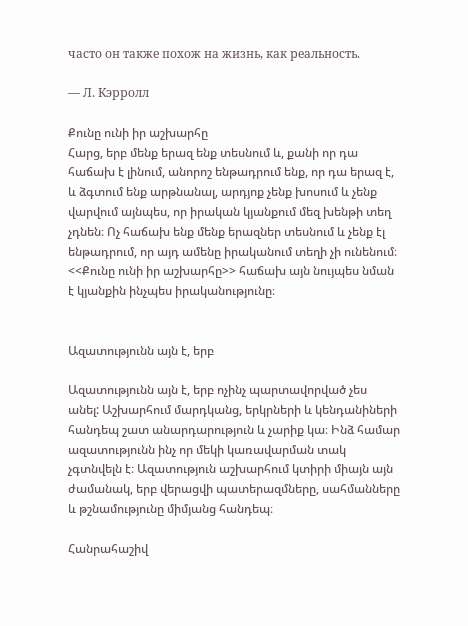часто он также похож на жизнь, как реальность.

— Л. Кэрролл

Քունը ունի իր աշխարհը
Հարց, երբ մենք երազ ենք տեսնում և, քանի որ դա հաճախ է լինում, անորոշ ենթադրում ենք, որ դա երազ է, և ձգտում ենք արթնանալ, արդյոք չենք խոսում և չենք վարվում այնպես, որ իրական կյանքում մեզ խենթի տեղ չդնեն։ Ոչ հաճախ ենք մենք երազներ տեսնում և չենք էլ ենթադրում, որ այդ ամենը իրականում տեղի չի ունենում։ <<Քունը ունի իր աշխարհը>> հաճախ այն նույպես նման է կյանքին ինչպես իրականությունը։


Ազատությունն այն է, երբ

Ազատությունն այն է, երբ ոչինչ պարտավորված չես անել: Աշխարհում մարդկանց, երկրների և կենդանիների հանդեպ շատ անարդարություն և չարիք կա։ Ինձ համար ազատությունն ինչ որ մեկի կառավարման տակ չգտնվելն է։ Ազատություն աշխարհում կտիրի միայն այն ժամանակ, երբ վերացվի պատերազմները, սահմանները և թշնամությունը միմյանց հանդեպ։

Հանրահաշիվ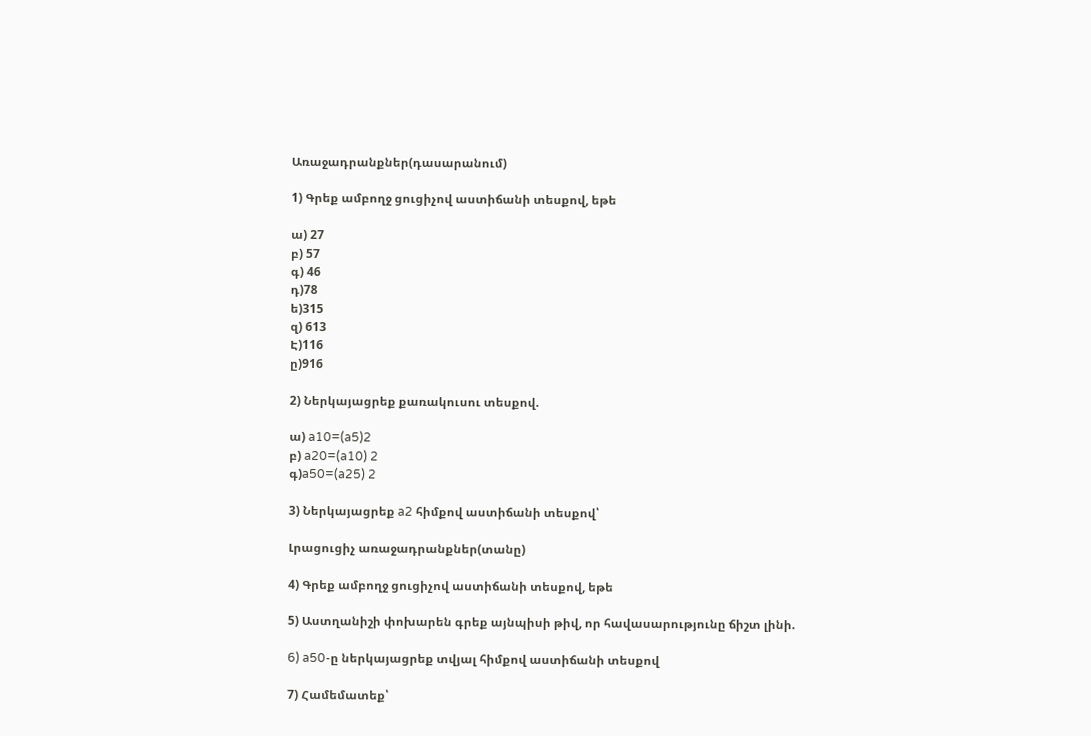Առաջադրանքներ(դասարանում)

1) Գրեք ամբողջ ցուցիչով աստիճանի տեսքով, եթե

ա) 27
բ) 57
գ) 46
դ)78
ե)315
զ) 613
Է)116
ը)916

2) Ներկայացրեք քառակուսու տեսքով.

ա) a10=(a5)2
բ) a20=(a10) 2
գ)a50=(a25) 2

3) Ներկայացրեք a2 հիմքով աստիճանի տեսքով՝

Լրացուցիչ առաջադրանքներ(տանը)

4) Գրեք ամբողջ ցուցիչով աստիճանի տեսքով, եթե

5) Աստղանիշի փոխարեն գրեք այնպիսի թիվ, որ հավասարությունը ճիշտ լինի.

6) a50-ը ներկայացրեք տվյալ հիմքով աստիճանի տեսքով

7) Համեմատեք՝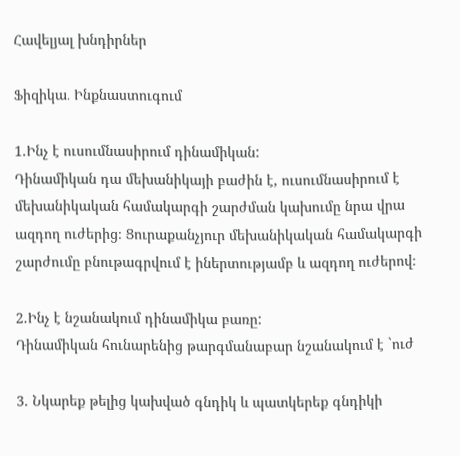Հավելյալ խնդիրներ

Ֆիզիկա․ Ինքնաստուգում

1.Ինչ է ուսումնասիրում դինամիկան:
Դինամիկան դա մեխանիկայի բաժին է, ուսումնասիրում է մեխանիկական համակարգի շարժման կախումը նրա վրա ազդող ուժերից։ Ցուրաքանչյուր մեխանիկական համակարգի շարժումը բնութագրվում է իներտությամբ և ազդող ուժերով։

2.Ինչ է նշանակում դինամիկա բառը:
Դինամիկան հունարենից թարգմանաբար նշանակում է `ուժ

3. Նկարեք թելից կախված գնդիկ և պատկերեք գնդիկի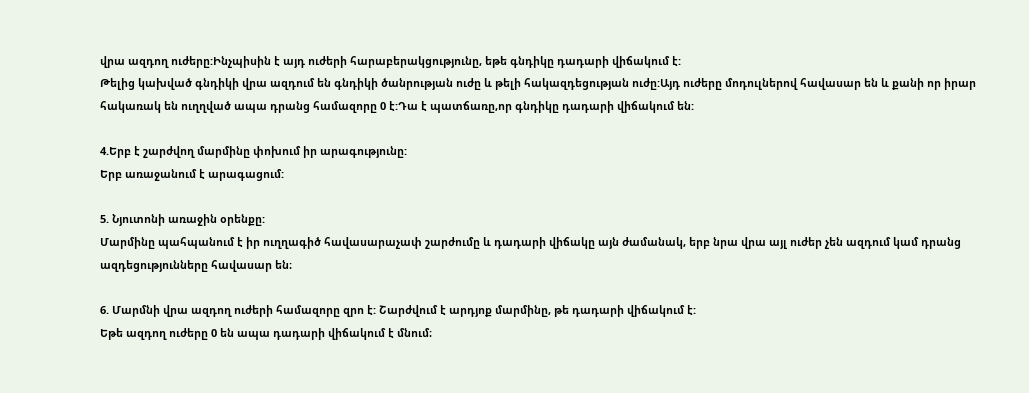վրա ազդող ուժերը:Ինչպիսին է այդ ուժերի հարաբերակցությունը, եթե գնդիկը դադարի վիճակում է:
Թելից կախված գնդիկի վրա ազդում են գնդիկի ծանրության ուժը և թելի հակազդեցության ուժը:Այդ ուժերը մոդուլներով հավասար են և քանի որ իրար հակառակ են ուղղված ապա դրանց համազորը 0 է:Դա է պատճառը,որ գնդիկը դադարի վիճակում են:

4.Երբ է շարժվող մարմինը փոխում իր արագությունը:
Երբ առաջանում է արագացում:

5. Նյուտոնի առաջին օրենքը:
Մարմինը պահպանում է իր ուղղագիծ հավասարաչափ շարժումը և դադարի վիճակը այն ժամանակ, երբ նրա վրա այլ ուժեր չեն ազդում կամ դրանց ազդեցությունները հավասար են։

6. Մարմնի վրա ազդող ուժերի համազորը զրո է: Շարժվում է արդյոք մարմինը, թե դադարի վիճակում է:
Եթե ազդող ուժերը 0 են ապա դադարի վիճակում է մնում։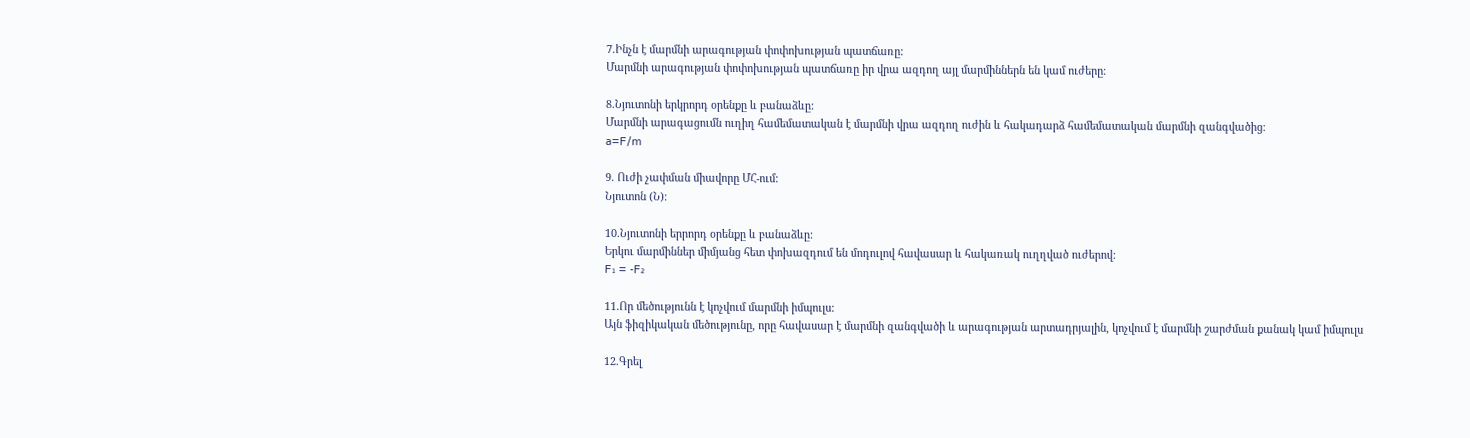7.Ինչն է մարմնի արագության փոփոխության պատճառը:
Մարմնի արագության փոփոխության պատճառը իր վրա ազդող այլ մարմիններն են կամ ուժերը։

8.Նյուտոնի երկրորդ օրենքը և բանաձևը:
Մարմնի արագացումն ուղիղ համեմատական է մարմնի վրա ազդող ուժին և հակադարձ համեմատական մարմնի զանգվածից։
a=F/m

9. Ուժի չափման միավորը ՄՀ-ում:
Նյուտոն (Ն)։

10.Նյուտոնի երրորդ օրենքը և բանաձևը:
Երկու մարմիններ միմյանց հետ փոխազդում են մոդուլով հավասար և հակառակ ուղղված ուժերով:
F₁ = -F₂

11.Որ մեծությունն է կոչվում մարմնի իմպուլս:
Այն ֆիզիկական մեծությունը, որը հավասար է մարմնի զանգվածի և արագության արտադրյալին, կոչվում է մարմնի շարժման քանակ կամ իմպուլս

12.Գրել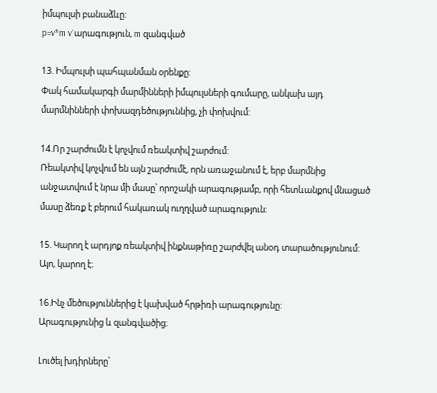իմպուլսի բանաձևը:
p=v*m v`արագություն, m զանգված

13. Իմպուլսի պահպանման օրենքը:
Փակ համակարգի մարմինների իմպուլսների գումարը, անկախ այդ մարմնինների փոխազդեծություննից, չի փոխվում:

14.Որ շարժումն է կոչվում ռեակտիվ շարժում:
Ռեակտիվ կոչվում են այն շարժումէ, որն առաջանում է, երբ մարմնից անջատվում է նրա մի մասը՝ որոշակի արագությամբ, որի հետևանքով մնացած մասը ձեռք է բերում հակառակ ուղղված արագություն։

15. Կարող է արդյոք ռեակտիվ ինքնաթիռը շարժվել անօդ տարածությունում:
Այո, կարող է։

16.Ինչ մեծություններից է կախված հրթիռի արագությունը:
Արագությունից և զանգվածից։

Լուծել խդիրները՝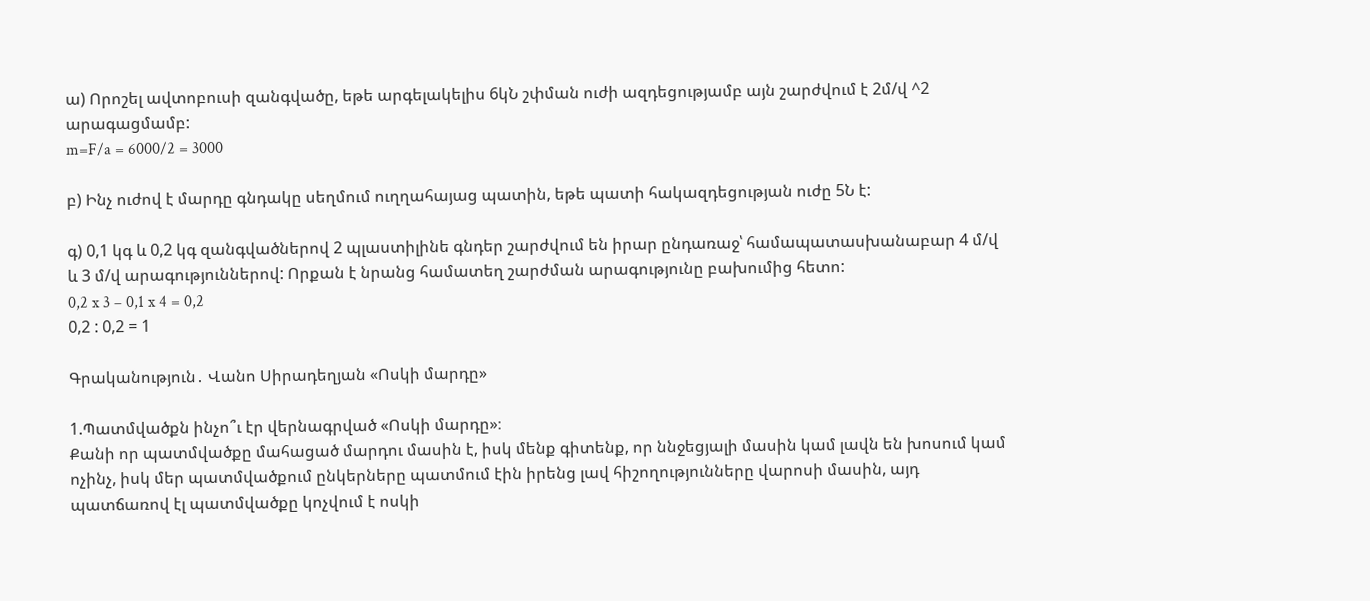ա) Որոշել ավտոբուսի զանգվածը, եթե արգելակելիս 6կՆ շփման ուժի ազդեցությամբ այն շարժվում է 2մ/վ ^2 արագացմամբ:
m=F/a = 6000/2 = 3000

բ) Ինչ ուժով է մարդը գնդակը սեղմում ուղղահայաց պատին, եթե պատի հակազդեցության ուժը 5Ն է:

գ) 0,1 կգ և 0,2 կգ զանգվածներով 2 պլաստիլինե գնդեր շարժվում են իրար ընդառաջ՝ համապատասխանաբար 4 մ/վ և 3 մ/վ արագություններով: Որքան է նրանց համատեղ շարժման արագությունը բախումից հետո:
0,2 x 3 – 0,1 x 4 = 0,2
0,2 : 0,2 = 1

Գրականություն․ Վանո Սիրադեղյան «Ոսկի մարդը»

1.Պատմվածքն ինչո՞ւ էր վերնագրված «Ոսկի մարդը»։
Քանի որ պատմվածքը մահացած մարդու մասին է, իսկ մենք գիտենք, որ ննջեցյալի մասին կամ լավն են խոսում կամ ոչինչ, իսկ մեր պատմվածքում ընկերները պատմում էին իրենց լավ հիշողությունները վարոսի մասին, այդ պատճառով էլ պատմվածքը կոչվում է ոսկի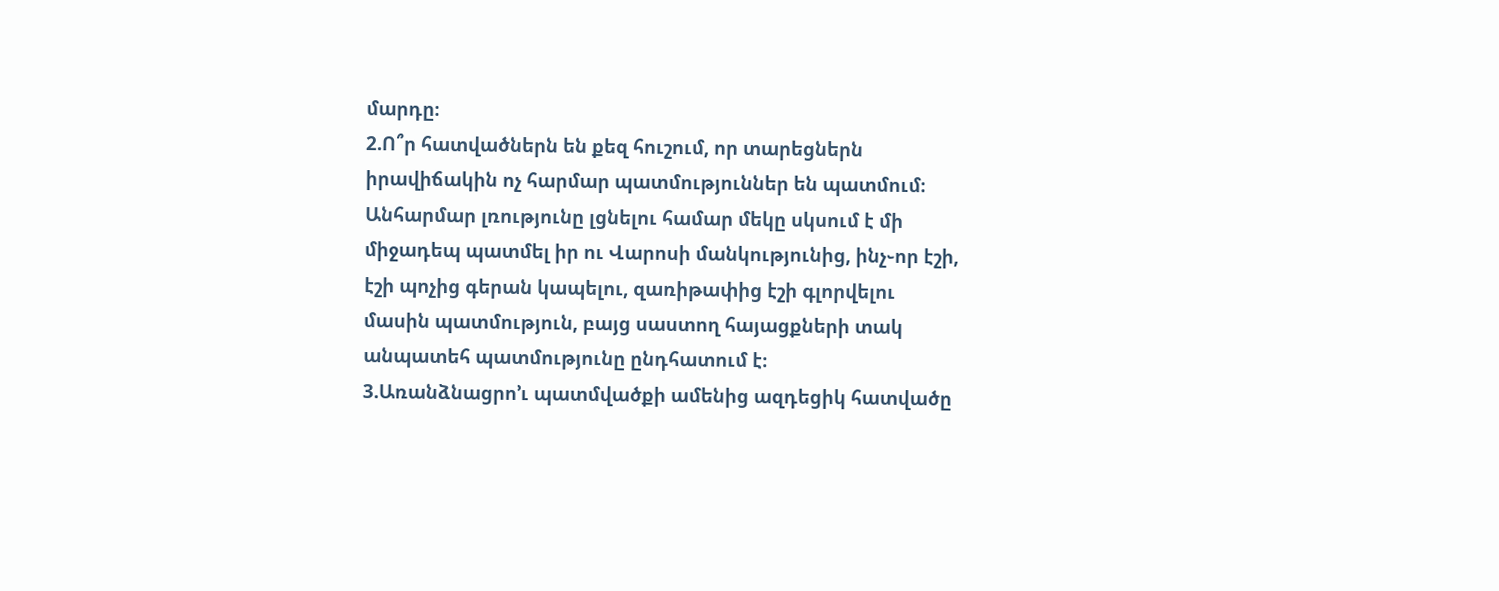մարդը։
2.Ո՞ր հատվածներն են քեզ հուշում, որ տարեցներն իրավիճակին ոչ հարմար պատմություններ են պատմում։
Անհարմար լռությունը լցնելու համար մեկը սկսում է մի միջադեպ պատմել իր ու Վարոսի մանկությունից, ինչ֊որ էշի, էշի պոչից գերան կապելու, զառիթափից էշի գլորվելու մասին պատմություն, բայց սաստող հայացքների տակ անպատեհ պատմությունը ընդհատում է։
3.Առանձնացրո’ւ պատմվածքի ամենից ազդեցիկ հատվածը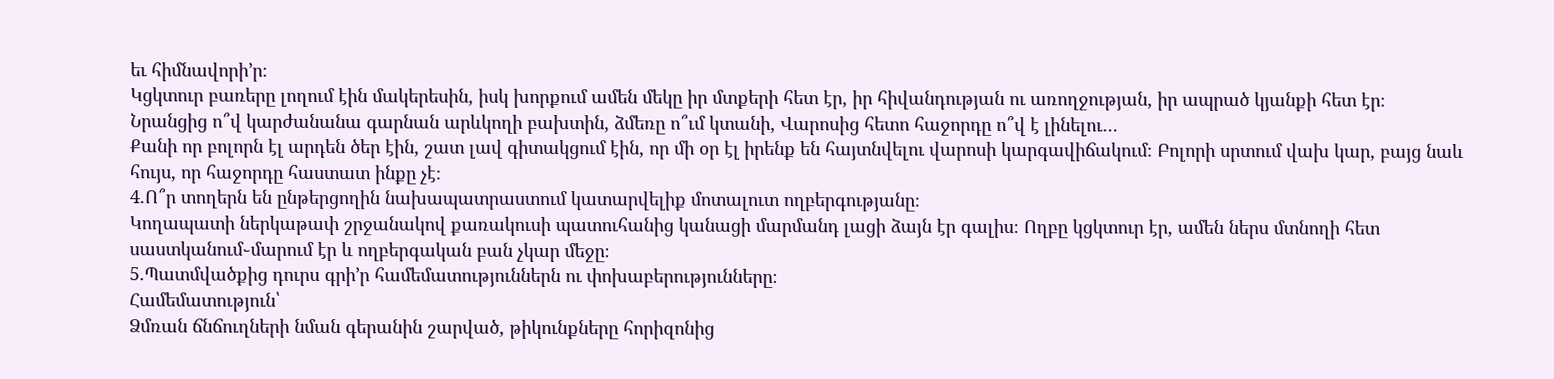եւ հիմնավորի’ր։
Կցկտուր բառերը լողում էին մակերեսին, իսկ խորքում ամեն մեկը իր մտքերի հետ էր, իր հիվանդության ու առողջության, իր ապրած կյանքի հետ էր։ Նրանցից ո՞վ կարժանանա գարնան արևկողի բախտին, ձմեռը ո՞ւմ կտանի, Վարոսից հետո հաջորդը ո՞վ է լինելու…
Քանի որ բոլորն էլ արդեն ծեր էին, շատ լավ գիտակցում էին, որ մի օր էլ իրենք են հայտնվելու վարոսի կարգավիճակում։ Բոլորի սրտում վախ կար, բայց նաև հույս, որ հաջորդը հաստատ ինքը չէ։
4.Ո՞ր տողերն են ընթերցողին նախապատրաստում կատարվելիք մոտալուտ ողբերգությանը։
Կողապատի ներկաթափ շրջանակով քառակուսի պատուհանից կանացի մարմանդ լացի ձայն էր գալիս։ Ողբը կցկտուր էր, ամեն ներս մտնողի հետ սաստկանում֊մարում էր և ողբերգական բան չկար մեջը։
5.Պատմվածքից դուրս գրի’ր համեմատություններն ու փոխաբերությունները։
Համեմատություն՝
Ձմռան ճնճուղների նման գերանին շարված, թիկունքները հորիզոնից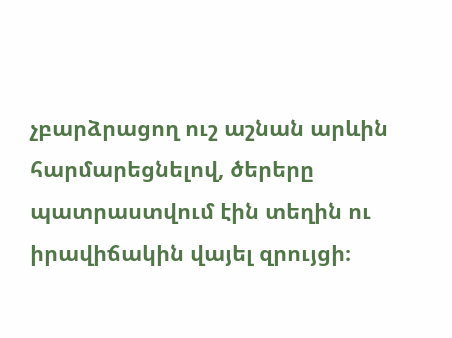չբարձրացող ուշ աշնան արևին հարմարեցնելով, ծերերը պատրաստվում էին տեղին ու իրավիճակին վայել զրույցի։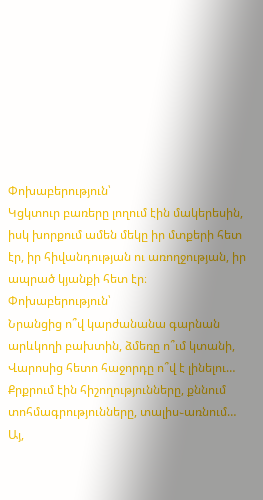Փոխաբերություն՝
Կցկտուր բառերը լողում էին մակերեսին, իսկ խորքում ամեն մեկը իր մտքերի հետ էր, իր հիվանդության ու առողջության, իր ապրած կյանքի հետ էր։
Փոխաբերություն՝
Նրանցից ո՞վ կարժանանա գարնան արևկողի բախտին, ձմեռը ո՞ւմ կտանի, Վարոսից հետո հաջորդը ո՞վ է լինելու… Քրքրում էին հիշողությունները, քննում տոհմագրությունները, տալիս֊առնում… Այ,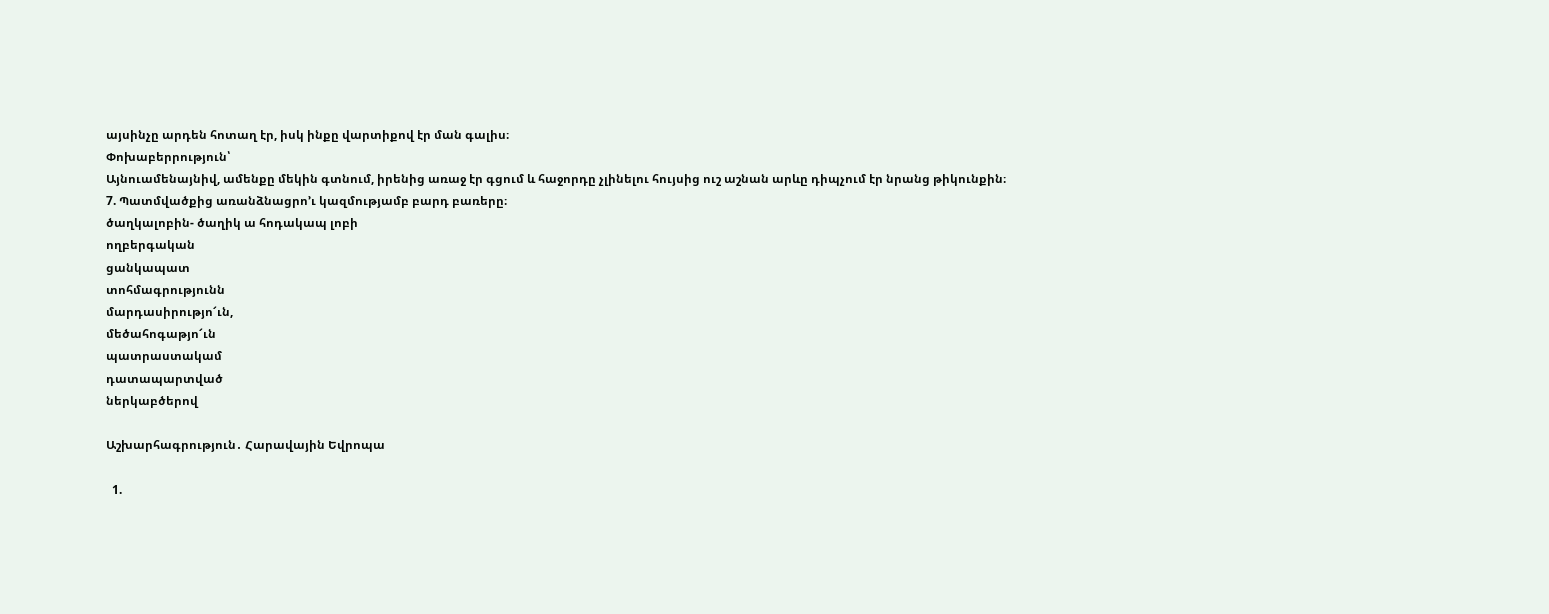այսինչը արդեն հոտաղ էր, իսկ ինքը վարտիքով էր ման գալիս։
Փոխաբերրություն՝
Այնուամենայնիվ, ամենքը մեկին գտնում, իրենից առաջ էր գցում և հաջորդը չլինելու հույսից ուշ աշնան արևը դիպչում էր նրանց թիկունքին։
7. Պատմվածքից առանձնացրո’ւ կազմությամբ բարդ բառերը։
ծաղկալոբին- ծաղիկ ա հոդակապ լոբի
ողբերգական
ցանկապատ
տոհմագրությունն
մարդասիրությո՜ւն,
մեծահոգաթյո՜ւն
պատրաստակամ
դատապարտված
ներկաբծերով

Աշխարհագրություն․ Հարավային Եվրոպա

  1.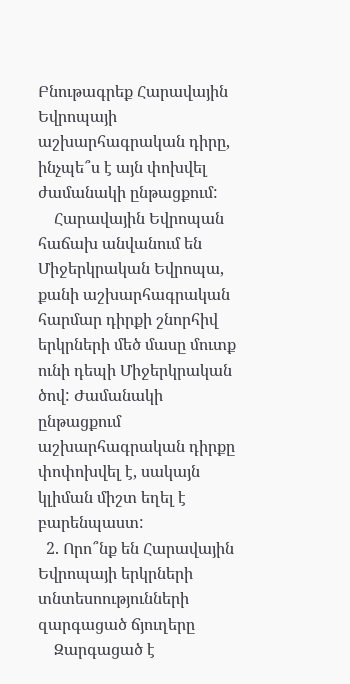Բնութագրեք Հարավային Եվրոպայի աշխարհագրական դիրը, ինչպե՞ս է այն փոխվել ժամանակի ընթացքում:
    Հարավային Եվրոպան հաճախ անվանում են Միջերկրական Եվրոպա, քանի աշխարհագրական հարմար դիրքի շնորհիվ երկրների մեծ մասը մուտք ունի դեպի Միջերկրական ծով: Ժամանակի ընթացքում աշխարհագրական դիրքը փոփոխվել է, սակայն կլիման միշտ եղել է բարենպաստ:
  2. Որո՞նք են Հարավային Եվրոպայի երկրների տնտեսոությունների զարգացած ճյուղերը
    Զարգացած է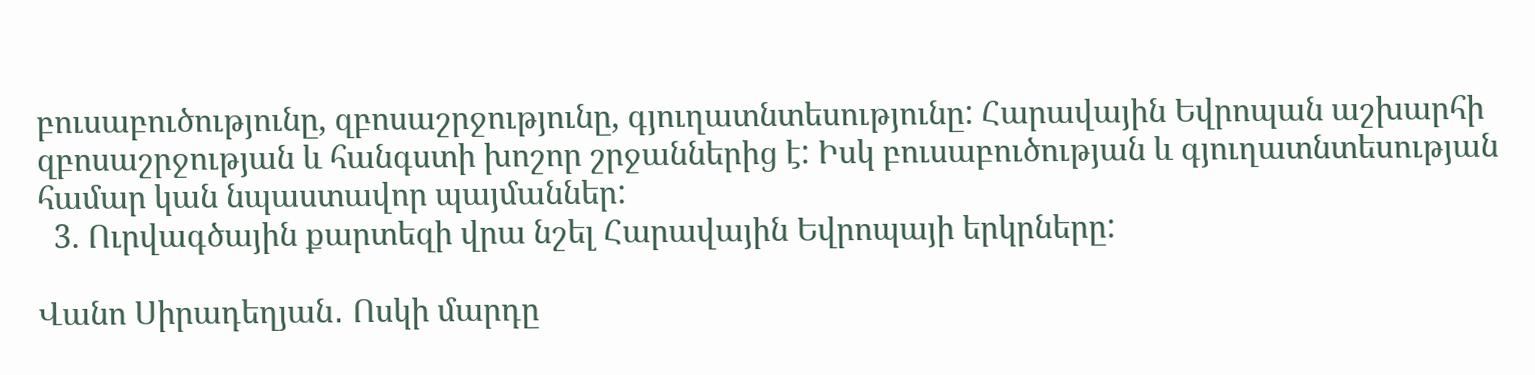բուսաբուծությունը, զբոսաշրջությունը, գյուղատնտեսությունը: Հարավային Եվրոպան աշխարհի զբոսաշրջության և հանգստի խոշոր շրջաններից է: Իսկ բուսաբուծության և գյուղատնտեսության համար կան նպաստավոր պայմաններ:
  3. Ուրվագծային քարտեզի վրա նշել Հարավային Եվրոպայի երկրները:

Վանո Սիրադեղյան․ Ոսկի մարդը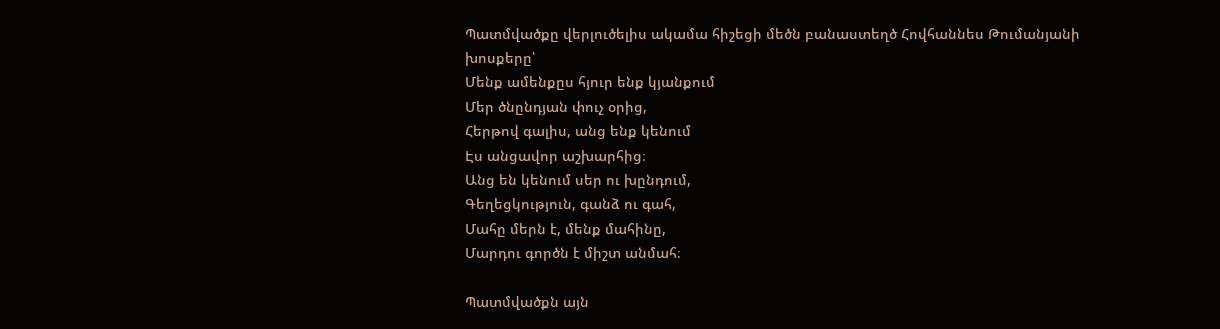Պատմվածքը վերլուծելիս ակամա հիշեցի մեծն բանաստեղծ Հովհաննես Թումանյանի խոսքերը՝
Մենք ամենքըս հյուր ենք կյանքում
Մեր ծնընդյան փուչ օրից,
Հերթով գալիս, անց ենք կենում
Էս անցավոր աշխարհից։
Անց են կենում սեր ու խընդում,
Գեղեցկություն, գանձ ու գահ,
Մահը մերն է, մենք մահինը,
Մարդու գործն է միշտ անմահ։

Պատմվածքն այն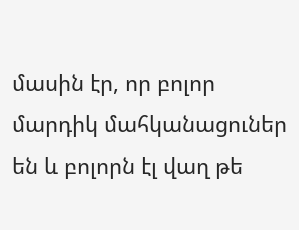մասին էր, որ բոլոր մարդիկ մահկանացուներ են և բոլորն էլ վաղ թե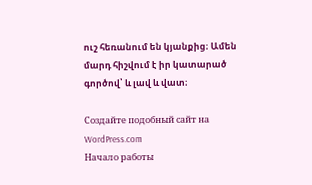ուշ հեռանում են կյանքից։ Ամեն մարդ հիշվում է իր կատարած գործով՝ և լավ և վատ։

Создайте подобный сайт на WordPress.com
Начало работы